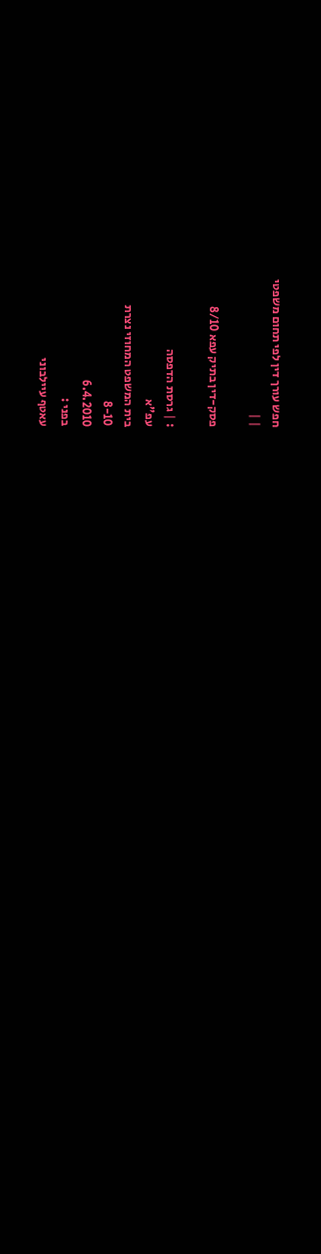חפש עורך דין לפי תחום משפטי
| |

פסק-דין בתיק עפא 8/10

: | גרסת הדפסה
עפ"א
בית המשפט המחוזי נצרת
8-10
6.4.2010
בפני :
עאטף עיילבוני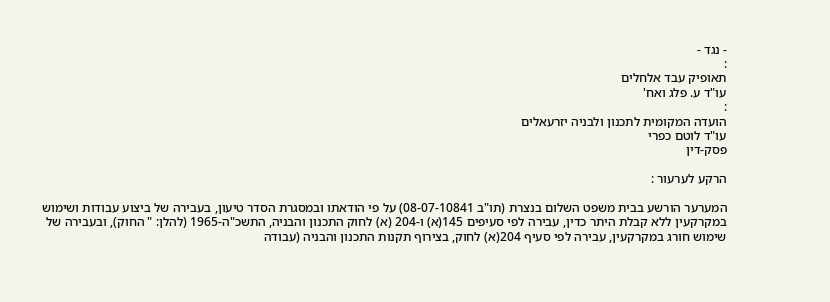- נגד -
:
תאופיק עבד אלחלים
עו"ד ע. פלג ואח'
:
הועדה המקומית לתכנון ולבניה יזרעאלים
עו"ד לוטם כפרי
פסק-דין

הרקע לערעור :

המערער הורשע בבית משפט השלום בנצרת (תו"ב 08-07-10841) על פי הודאתו ובמסגרת הסדר טיעון, בעבירה של ביצוע עבודות ושימוש במקרקעין ללא קבלת היתר כדין, עבירה לפי סעיפים 145(א) ו-204 (א) לחוק התכנון והבניה, התשכ"ה-1965 (להלן: " החוק), ובעבירה של שימוש חורג במקרקעין, עבירה לפי סעיף 204(א) לחוק, בצירוף תקנות התכנון והבניה (עבודה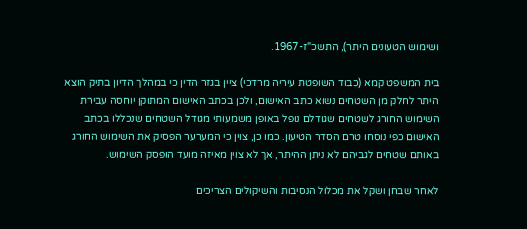ושימוש הטעונים היתר), התשכ"ז-1967.

בית המשפט קמא (כבוד השופטת עיריה מרדכי) ציין בגזר הדין כי במהלך הדיון בתיק הוצא היתר לחלק מן השטחים נשוא כתב האישום, ולכן בכתב האישום המתוקן יוחסה עבירת השימוש החורג לשטחים שגודלם נופל באופן משמעותי מגודל השטחים שנכללו בכתב האישום כפי נוסחו טרם הסדר הטיעון. כמו כן, צוין כי המערער הפסיק את השימוש החורג באותם שטחים לגביהם לא ניתן ההיתר, אך לא צוין מאיזה מועד הופסק השימוש.

לאחר שבחן ושקל את מכלול הנסיבות והשיקולים הצריכים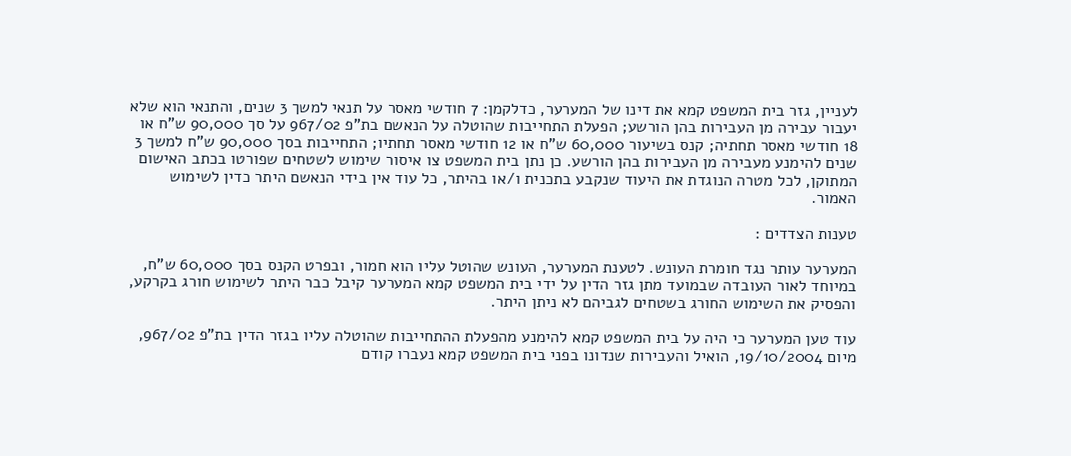לעניין, גזר בית המשפט קמא את דינו של המערער, כדלקמן: 7 חודשי מאסר על תנאי למשך 3 שנים, והתנאי הוא שלא יעבור עבירה מן העבירות בהן הורשע; הפעלת התחייבות שהוטלה על הנאשם בת"פ 967/02 על סך 90,000 ש"ח או 18 חודשי מאסר תחתיה; קנס בשיעור 60,000 ש"ח או 12 חודשי מאסר תחתיו; התחייבות בסך 90,000 ש"ח למשך 3 שנים להימנע מעבירה מן העבירות בהן הורשע. כן נתן בית המשפט צו איסור שימוש לשטחים שפורטו בכתב האישום המתוקן, לכל מטרה הנוגדת את היעוד שנקבע בתכנית ו/או בהיתר, כל עוד אין בידי הנאשם היתר כדין לשימוש האמור.

טענות הצדדים :

המערער עותר נגד חומרת העונש. לטענת המערער, העונש שהוטל עליו הוא חמור, ובפרט הקנס בסך 60,000 ש"ח, במיוחד לאור העובדה שבמועד מתן גזר הדין על ידי בית המשפט קמא המערער קיבל כבר היתר לשימוש חורג בקרקע, והפסיק את השימוש החורג בשטחים לגביהם לא ניתן היתר.

עוד טען המערער כי היה על בית המשפט קמא להימנע מהפעלת ההתחייבות שהוטלה עליו בגזר הדין בת"פ 967/02, מיום 19/10/2004, הואיל והעבירות שנדונו בפני בית המשפט קמא נעברו קודם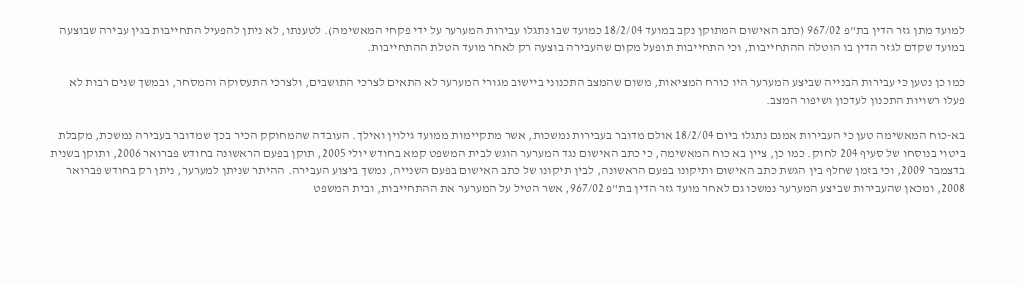למועד מתן גזר הדין בת"פ 967/02 (כתב האישום המתוקן נקב במועד 18/2/04 כמועד שבו נתגלו עבירות המערער על ידי פקחי המאשימה). לטענתו, לא ניתן להפעיל התחייבות בגין עבירה שבוצעה במועד שקדם לגזר הדין בו הוטלה ההתחייבות, וכי התחייבות תופעל מקום שהעבירה בוצעה רק לאחר מועד הטלת ההתחייבות.

כמו כן נטען כי עבירות הבנייה שביצע המערער היו כורח המציאות, משום שהמצב התכנוני ביישוב מגורי המערער לא התאים לצרכי התושבים, ולצרכי התעסוקה והמסחר, ובמשך שנים רבות לא פעלו רשויות התכנון לעדכון ושיפור המצב.

בא-כוח המאשימה טען כי העבירות אמנם נתגלו ביום 18/2/04 אולם מדובר בעבירות נמשכות, אשר מתקיימות ממועד גילוין ואילך. העובדה שהמחוקק הכיר בכך שמדובר בעבירה נמשכת, מקבלת ביטוי בנוסחו של סעיף 204 לחוק. כמו כן, ציין בא כוח המאשימה, כי כתב האישום נגד המערער הוגש לבית המשפט קמא בחודש יולי 2005, תוקן בפעם הראשונה בחודש פברואר 2006, ותוקן בשנית בדצמבר 2009, וכי בזמן שחלף בין הגשת כתב האישום ותיקונו בפעם הראשונה, לבין תיקונו של כתב האישום בפעם השנייה, נמשך ביצוע העבירה. ההיתר שניתן למערער, ניתן רק בחודש פברואר 2008, ומכאן שהעבירות שביצע המערער נמשכו גם לאחר מועד גזר הדין בת"פ 967/02, אשר הטיל על המערער את ההתחייבות, ובית המשפט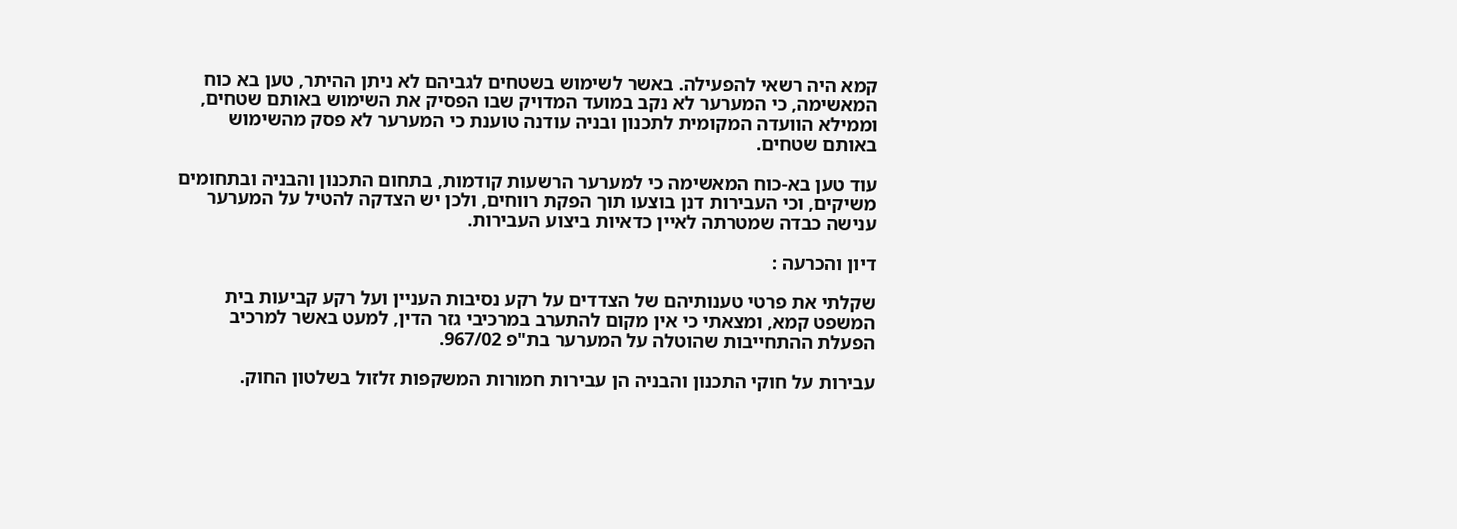קמא היה רשאי להפעילה. באשר לשימוש בשטחים לגביהם לא ניתן ההיתר, טען בא כוח המאשימה, כי המערער לא נקב במועד המדויק שבו הפסיק את השימוש באותם שטחים, וממילא הוועדה המקומית לתכנון ובניה עודנה טוענת כי המערער לא פסק מהשימוש באותם שטחים.

עוד טען בא-כוח המאשימה כי למערער הרשעות קודמות, בתחום התכנון והבניה ובתחומים משיקים, וכי העבירות דנן בוצעו תוך הפקת רווחים, ולכן יש הצדקה להטיל על המערער ענישה כבדה שמטרתה לאיין כדאיות ביצוע העבירות.

דיון והכרעה :

שקלתי את פרטי טענותיהם של הצדדים על רקע נסיבות העניין ועל רקע קביעות בית המשפט קמא, ומצאתי כי אין מקום להתערב במרכיבי גזר הדין, למעט באשר למרכיב הפעלת ההתחייבות שהוטלה על המערער בת"פ 967/02.

עבירות על חוקי התכנון והבניה הן עבירות חמורות המשקפות זלזול בשלטון החוק.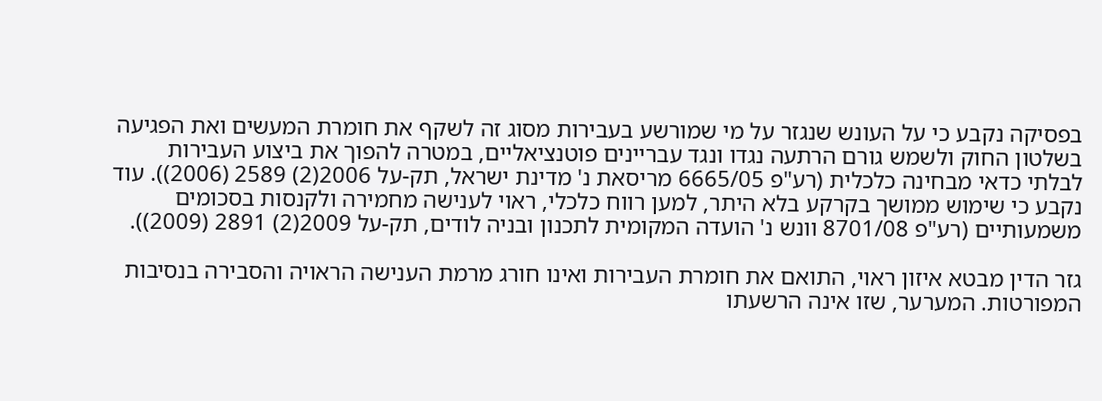בפסיקה נקבע כי על העונש שנגזר על מי שמורשע בעבירות מסוג זה לשקף את חומרת המעשים ואת הפגיעה בשלטון החוק ולשמש גורם הרתעה נגדו ונגד עבריינים פוטנציאליים, במטרה להפוך את ביצוע העבירות לבלתי כדאי מבחינה כלכלית (רע"פ 6665/05 מריסאת נ' מדינת ישראל, תק-על 2006(2) 2589 (2006)). עוד נקבע כי שימוש ממושך בקרקע בלא היתר, למען רווח כלכלי, ראוי לענישה מחמירה ולקנסות בסכומים משמעותיים (רע"פ 8701/08 וונש נ' הועדה המקומית לתכנון ובניה לודים, תק-על 2009(2) 2891 (2009)).

גזר הדין מבטא איזון ראוי, התואם את חומרת העבירות ואינו חורג מרמת הענישה הראויה והסבירה בנסיבות המפורטות. המערער, שזו אינה הרשעתו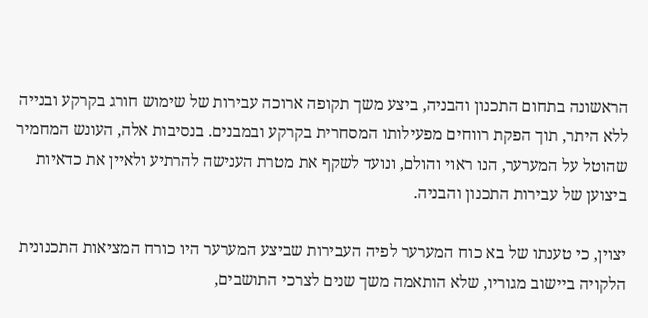הראשונה בתחום התכנון והבניה, ביצע משך תקופה ארוכה עבירות של שימוש חורג בקרקע ובנייה ללא היתר, תוך הפקת רווחים מפעילותו המסחרית בקרקע ובמבנים. בנסיבות אלה, העונש המחמיר שהוטל על המערער, הנו ראוי והולם, ונועד לשקף את מטרת הענישה להרתיע ולאיין את כדאיות ביצוען של עבירות התכנון והבניה.

יצוין, כי טענתו של בא כוח המערער לפיה העבירות שביצע המערער היו כורח המציאות התכנונית הלקויה ביישוב מגוריו, שלא הותאמה משך שנים לצרכי התושבים,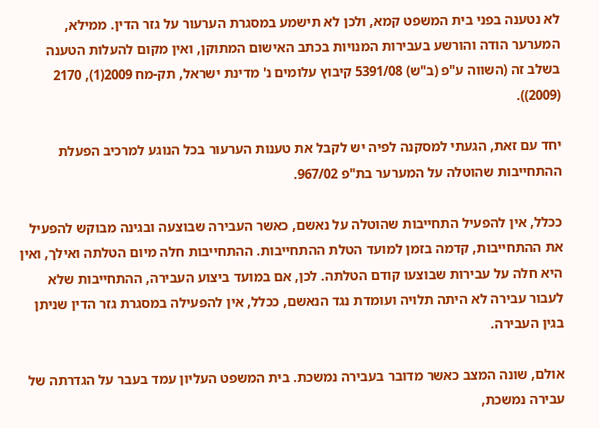לא נטענה בפני בית המשפט קמא, ולכן לא תישמע במסגרת הערעור על גזר הדין. ממילא, המערער הודה והורשע בעבירות המנויות בכתב האישום המתוקן, ואין מקום להעלות הטענה בשלב זה (השווה ע"פ (ב"ש) 5391/08 קיבוץ עלומים נ' מדינת ישראל, תק-מח 2009(1), 2170 (2009)).

יחד עם זאת, הגעתי למסקנה לפיה יש לקבל את טענות הערעור בכל הנוגע למרכיב הפעלת ההתחייבות שהוטלה על המערער בת"פ 967/02.

ככלל, אין להפעיל התחייבות שהוטלה על נאשם, כאשר העבירה שבוצעה ובגינה מבוקש להפעיל את ההתחייבות, קדמה בזמן למועד הטלת ההתחייבות. ההתחייבות חלה מיום הטלתה ואילך, ואין היא חלה על עבירות שבוצעו קודם הטלתה. לכן, אם במועד ביצוע העבירה, ההתחייבות שלא לעבור עבירה לא היתה תלויה ועומדת נגד הנאשם, ככלל, אין להפעילה במסגרת גזר הדין שניתן בגין העבירה.

אולם, שונה המצב כאשר מדובר בעבירה נמשכת. בית המשפט העליון עמד בעבר על הגדרתה של עבירה נמשכת,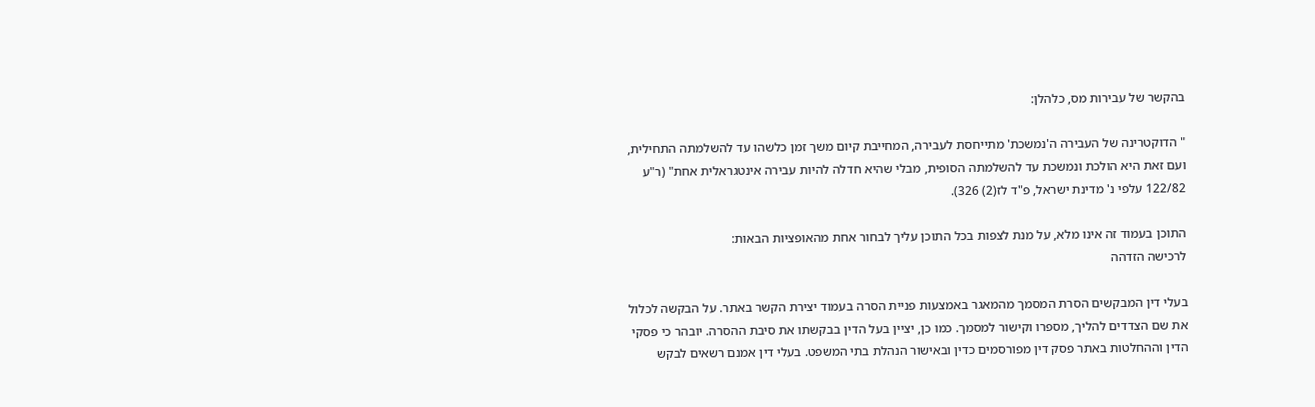בהקשר של עבירות מס, כלהלן:

" הדוקטרינה של העבירה ה'נמשכת' מתייחסת לעבירה, המחייבת קיום משך זמן כלשהו עד להשלמתה התחילית, ועם זאת היא הולכת ונמשכת עד להשלמתה הסופית, מבלי שהיא חדלה להיות עבירה אינטגראלית אחת" (ר"ע 122/82 עלפי נ' מדינת ישראל, פ"ד לז(2) 326).

התוכן בעמוד זה אינו מלא, על מנת לצפות בכל התוכן עליך לבחור אחת מהאופציות הבאות:
לרכישה הזדהה

בעלי דין המבקשים הסרת המסמך מהמאגר באמצעות פניית הסרה בעמוד יצירת הקשר באתר. על הבקשה לכלול את שם הצדדים להליך, מספרו וקישור למסמך. כמו כן, יציין בעל הדין בבקשתו את סיבת ההסרה. יובהר כי פסקי הדין וההחלטות באתר פסק דין מפורסמים כדין ובאישור הנהלת בתי המשפט. בעלי דין אמנם רשאים לבקש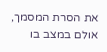את הסרת המסמך, אולם במצב בו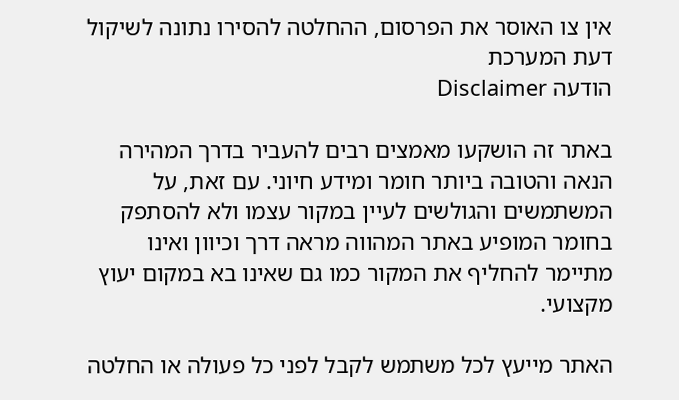אין צו האוסר את הפרסום, ההחלטה להסירו נתונה לשיקול דעת המערכת
הודעה Disclaimer

באתר זה הושקעו מאמצים רבים להעביר בדרך המהירה הנאה והטובה ביותר חומר ומידע חיוני. עם זאת, על המשתמשים והגולשים לעיין במקור עצמו ולא להסתפק בחומר המופיע באתר המהווה מראה דרך וכיוון ואינו מתיימר להחליף את המקור כמו גם שאינו בא במקום יעוץ מקצועי.

האתר מייעץ לכל משתמש לקבל לפני כל פעולה או החלטה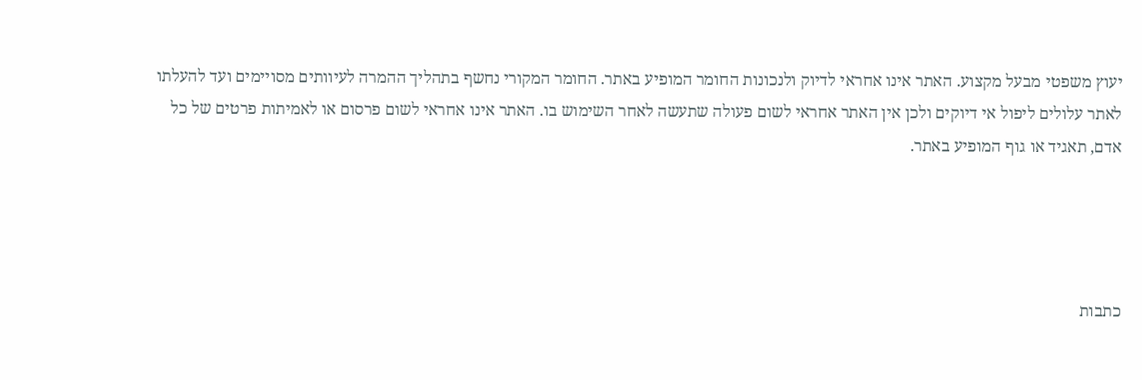יעוץ משפטי מבעל מקצוע. האתר אינו אחראי לדיוק ולנכונות החומר המופיע באתר. החומר המקורי נחשף בתהליך ההמרה לעיוותים מסויימים ועד להעלתו לאתר עלולים ליפול אי דיוקים ולכן אין האתר אחראי לשום פעולה שתעשה לאחר השימוש בו. האתר אינו אחראי לשום פרסום או לאמיתות פרטים של כל אדם, תאגיד או גוף המופיע באתר.




כתבות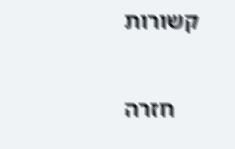קשורות

    חזרה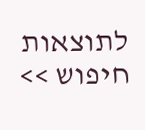לתוצאות חיפוש >>